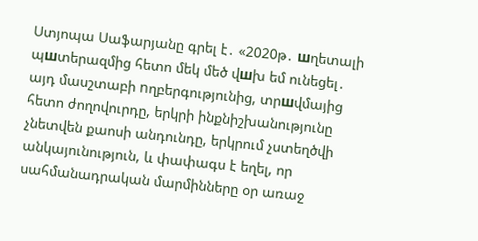Ստյոպա Սաֆարյանը գրել է․ «2020թ․ шղետալի պшտերազմից հետո մեկ մեծ վшխ եմ ունեցել․ այդ մասշտաբի nղբերգությունից, տրшվմայից հետո ժողովուրդը, երկրի ինքնիշխանությունը չնետվեն քաոսի անդունդը, երկրում չստեղծվի անկայունություն, և փափագս է եղել, որ սահմանադրական մարմինները օր առաջ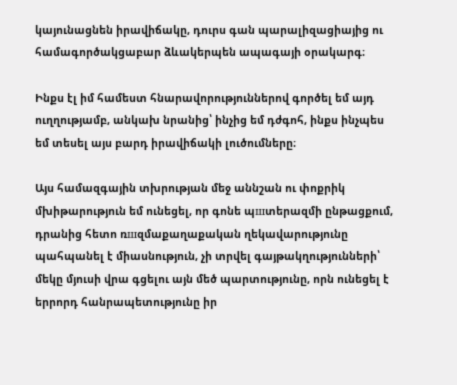կայունացնեն իրավիճակը, դուրս գան պարալիզացիայից ու համագործակցաբար ձևակերպեն ապագայի օրակարգ։

Ինքս էլ իմ համեստ հնարավորություններով գործել եմ այդ ուղղությամբ, անկախ նրանից՝ ինչից եմ դժգոհ, ինքս ինչպես եմ տեսել այս բարդ իրավիճակի լուծումները։

Այս համազգային տխրության մեջ աննշան ու փոքրիկ մխիթարություն եմ ունեցել, որ գոնե պшտերազմի ընթացքում, դրանից հետո ռшզմաքաղաքական ղեկավարությունը պահպանել է միասնություն, չի տրվել գայթակղությունների՝ մեկը մյուսի վրա գցելու այն մեծ պարտությունը, որն ունեցել է երրորդ հանրապետությունը իր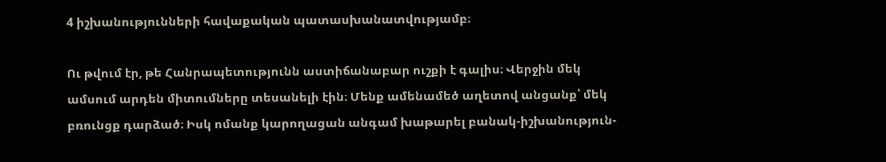4 իշխանությունների հավաքական պատասխանատվությամբ։

Ու թվում էր, թե Հանրապետությունն աստիճանաբար ուշքի է գալիս։ Վերջին մեկ ամսում արդեն միտումները տեսանելի էին։ Մենք ամենամեծ աղետով անցանք՝ մեկ բռունցք դարձած։ Իսկ ոմանք կարողացան անգամ խաթարել բանակ-իշխանություն-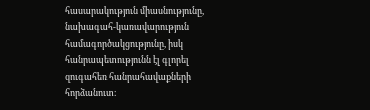հասարակություն միասնությունը, նախագահ-կառավարություն համագործակցությունը, իսկ հանրապետությունն էլ գլորել զուգահեռ հանրահավաքների հորձանուտ։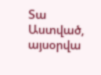Տա Աստված, այսօրվա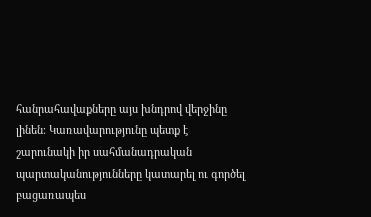հանրահավաքները այս խնդրով վերջինը լինեն։ Կառավարությունը պետք է շարունակի իր սահմանադրական պարտականությունները կատարել ու գործել բացառապես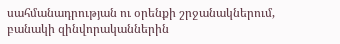սահմանադրության ու օրենքի շրջանակներում, բանակի զինվորականներին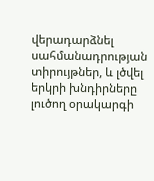վերադարձնել սահմանադրության տիրույթներ, և լծվել երկրի խնդիրները լուծող օրակարգի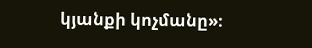կյանքի կոչմանը»։